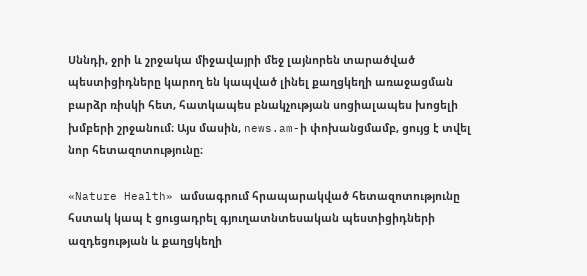Սննդի, ջրի և շրջակա միջավայրի մեջ լայնորեն տարածված պեստիցիդները կարող են կապված լինել քաղցկեղի առաջացման բարձր ռիսկի հետ, հատկապես բնակչության սոցիալապես խոցելի խմբերի շրջանում։ Այս մասին, news.am-ի փոխանցմամբ, ցույց է տվել նոր հետազոտությունը։

«Nature Health» ամսագրում հրապարակված հետազոտությունը հստակ կապ է ցուցադրել գյուղատնտեսական պեստիցիդների ազդեցության և քաղցկեղի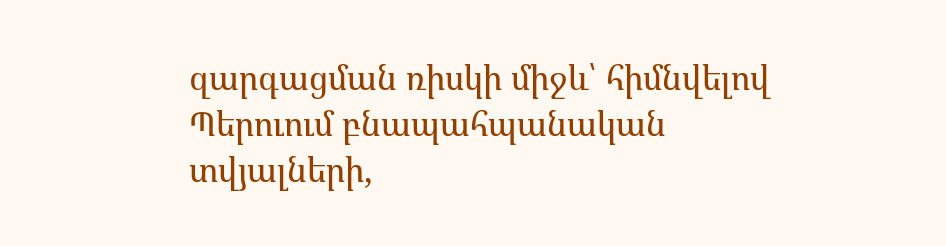զարգացման ռիսկի միջև՝ հիմնվելով Պերուում բնապահպանական տվյալների,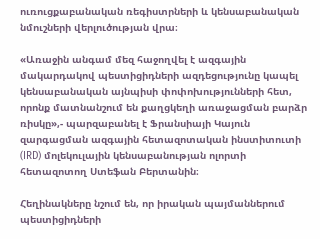ուռուցքաբանական ռեգիստրների և կենսաբանական նմուշների վերլուծության վրա։

«Առաջին անգամ մեզ հաջողվել է ազգային մակարդակով պեստիցիդների ազդեցությունը կապել կենսաբանական այնպիսի փոփոխությունների հետ, որոնք մատնանշում են քաղցկեղի առաջացման բարձր ռիսկը»,- պարզաբանել է Ֆրանսիայի Կայուն զարգացման ազգային հետազոտական ինստիտուտի (IRD) մոլեկուլային կենսաբանության ոլորտի հետազոտող Ստեֆան Բերտանին։

Հեղինակները նշում են, որ իրական պայմաններում պեստիցիդների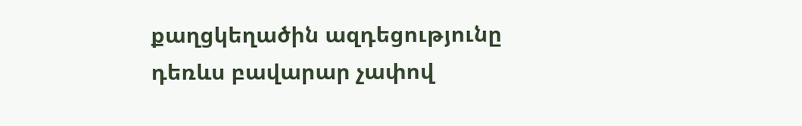քաղցկեղածին ազդեցությունը դեռևս բավարար չափով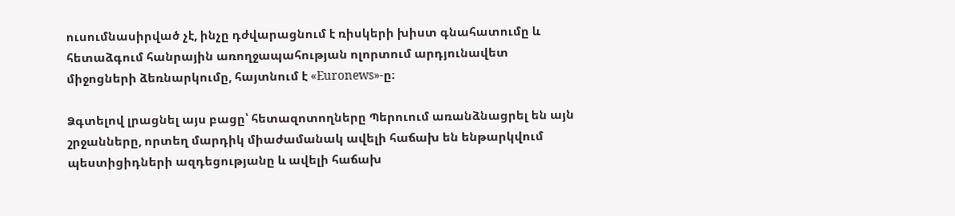ուսումնասիրված չէ, ինչը դժվարացնում է ռիսկերի խիստ գնահատումը և հետաձգում հանրային առողջապահության ոլորտում արդյունավետ միջոցների ձեռնարկումը, հայտնում է «Euronews»-ը։

Ձգտելով լրացնել այս բացը՝ հետազոտողները Պերուում առանձնացրել են այն շրջանները, որտեղ մարդիկ միաժամանակ ավելի հաճախ են ենթարկվում պեստիցիդների ազդեցությանը և ավելի հաճախ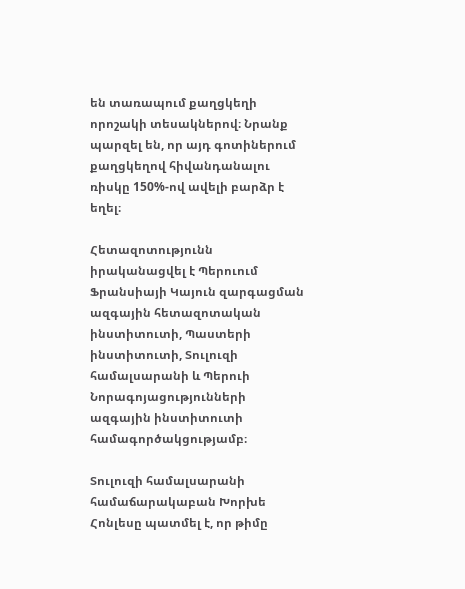են տառապում քաղցկեղի որոշակի տեսակներով։ Նրանք պարզել են, որ այդ գոտիներում քաղցկեղով հիվանդանալու ռիսկը 150%-ով ավելի բարձր է եղել։

Հետազոտությունն իրականացվել է Պերուում Ֆրանսիայի Կայուն զարգացման ազգային հետազոտական ինստիտուտի, Պաստերի ինստիտուտի, Տուլուզի համալսարանի և Պերուի Նորագոյացությունների ազգային ինստիտուտի համագործակցությամբ։

Տուլուզի համալսարանի համաճարակաբան Խորխե Հոնլեսը պատմել է, որ թիմը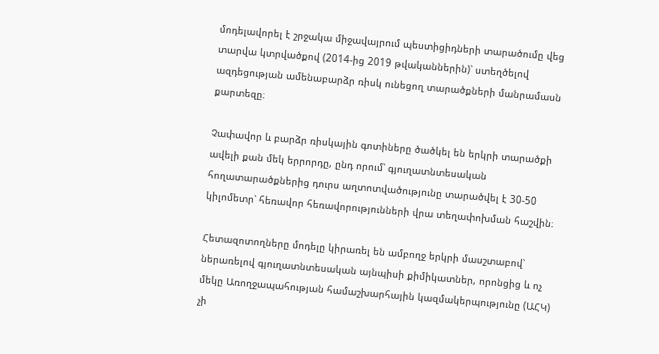մոդելավորել է շրջակա միջավայրում պեստիցիդների տարածումը վեց տարվա կտրվածքով (2014-ից 2019 թվականներին)՝ ստեղծելով ազդեցության ամենաբարձր ռիսկ ունեցող տարածքների մանրամասն քարտեզը։

Չափավոր և բարձր ռիսկային գոտիները ծածկել են երկրի տարածքի ավելի քան մեկ երրորդը, ընդ որում՝ գյուղատնտեսական հողատարածքներից դուրս աղտոտվածությունը տարածվել է 30-50 կիլոմետր՝ հեռավոր հեռավորությունների վրա տեղափոխման հաշվին։

Հետազոտողները մոդելը կիրառել են ամբողջ երկրի մասշտաբով՝ ներառելով գյուղատնտեսական այնպիսի քիմիկատներ, որոնցից և ոչ մեկը Առողջապահության համաշխարհային կազմակերպությունը (ԱՀԿ) չի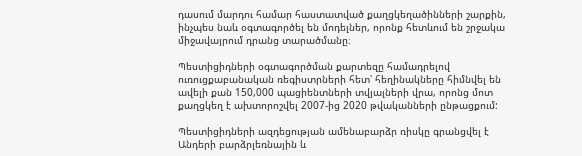դասում մարդու համար հաստատված քաղցկեղածինների շարքին, ինչպես նաև օգտագործել են մոդելներ, որոնք հետևում են շրջակա միջավայրում դրանց տարածմանը։

Պեստիցիդների օգտագործման քարտեզը համադրելով ուռուցքաբանական ռեգիստրների հետ՝ հեղինակները հիմնվել են ավելի քան 150,000 պացիենտների տվյալների վրա, որոնց մոտ քաղցկեղ է ախտորոշվել 2007-ից 2020 թվականների ընթացքում:

Պեստիցիդների ազդեցության ամենաբարձր ռիսկը գրանցվել է Անդերի բարձրլեռնային և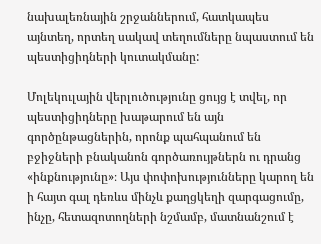նախալեռնային շրջաններում, հատկապես այնտեղ, որտեղ սակավ տեղումները նպաստում են պեստիցիդների կուտակմանը:

Մոլեկուլային վերլուծությունը ցույց է տվել, որ պեստիցիդները խաթարում են այն գործընթացներին, որոնք պահպանում են բջիջների բնականոն գործառույթներն ու դրանց «ինքնությունը»։ Այս փոփոխությունները կարող են ի հայտ գալ դեռևս մինչև քաղցկեղի զարգացումը, ինչը, հետազոտողների նշմամբ, մատնանշում է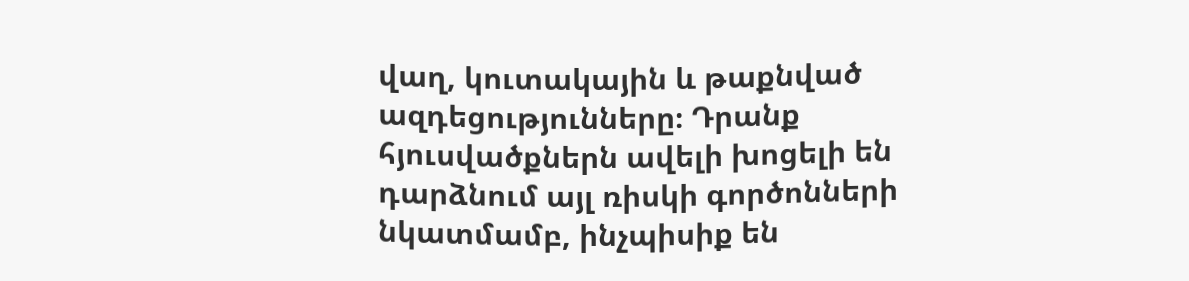վաղ, կուտակային և թաքնված ազդեցությունները։ Դրանք հյուսվածքներն ավելի խոցելի են դարձնում այլ ռիսկի գործոնների նկատմամբ, ինչպիսիք են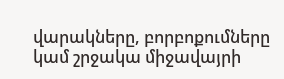վարակները, բորբոքումները կամ շրջակա միջավայրի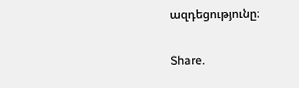ազդեցությունը։

Share.